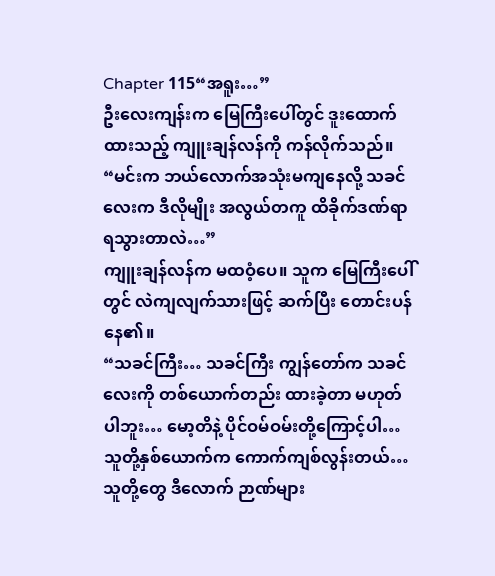Chapter 115“အရူး…”
ဦးလေးကျန်းက မြေကြီးပေါ်တွင် ဒူးထောက်ထားသည့် ကျူးချန်လန်ကို ကန်လိုက်သည်။
“မင်းက ဘယ်လောက်အသုံးမကျနေလို့ သခင်လေးက ဒီလိုမျိုး အလွယ်တကူ ထိခိုက်ဒဏ်ရာ ရသွားတာလဲ…”
ကျူးချန်လန်က မထဝံ့ပေ။ သူက မြေကြီးပေါ်တွင် လဲကျလျက်သားဖြင့် ဆက်ပြီး တောင်းပန်နေ၏။
“သခင်ကြီး… သခင်ကြီး ကျွန်တော်က သခင်လေးကို တစ်ယောက်တည်း ထားခဲ့တာ မဟုတ်ပါဘူး… မော့တိနဲ့ ပိုင်ဝမ်ဝမ်းတို့ကြောင့်ပါ… သူတို့နှစ်ယောက်က ကောက်ကျစ်လွန်းတယ်… သူတို့တွေ ဒီလောက် ဉာဏ်များ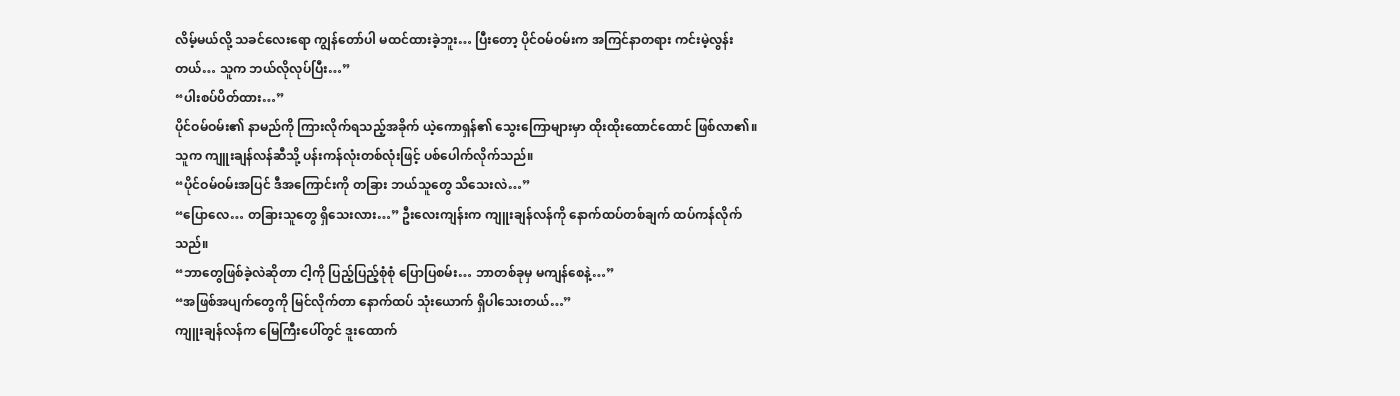လိမ့်မယ်လို့ သခင်လေးရော ကျွန်တော်ပါ မထင်ထားခဲ့ဘူး… ပြီးတော့ ပိုင်ဝမ်ဝမ်းက အကြင်နာတရား ကင်းမဲ့လွန်းတယ်… သူက ဘယ်လိုလုပ်ပြီး…”
“ပါးစပ်ပိတ်ထား…”
ပိုင်ဝမ်ဝမ်း၏ နာမည်ကို ကြားလိုက်ရသည့်အခိုက် ယဲ့ကောရှန်၏ သွေးကြောများမှာ ထိုးထိုးထောင်ထောင် ဖြစ်လာ၏။ သူက ကျူးချန်လန်ဆီသို့ ပန်းကန်လုံးတစ်လုံးဖြင့် ပစ်ပေါက်လိုက်သည်။
“ပိုင်ဝမ်ဝမ်းအပြင် ဒီအကြောင်းကို တခြား ဘယ်သူတွေ သိသေးလဲ…”
“ပြောလေ… တခြားသူတွေ ရှိသေးလား…” ဦးလေးကျန်းက ကျူးချန်လန်ကို နောက်ထပ်တစ်ချက် ထပ်ကန်လိုက်သည်။
“ဘာတွေဖြစ်ခဲ့လဲဆိုတာ ငါ့ကို ပြည့်ပြည့်စုံစုံ ပြောပြစမ်း… ဘာတစ်ခုမှ မကျန်စေနဲ့…”
“အဖြစ်အပျက်တွေကို မြင်လိုက်တာ နောက်ထပ် သုံးယောက် ရှိပါသေးတယ်…”
ကျူးချန်လန်က မြေကြီးပေါ်တွင် ဒူးထောက်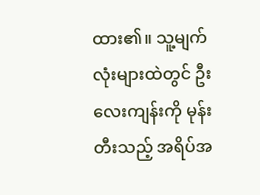ထား၏။ သူ့မျက်လုံးများထဲတွင် ဦးလေးကျန်းကို မုန်းတီးသည့် အရိပ်အ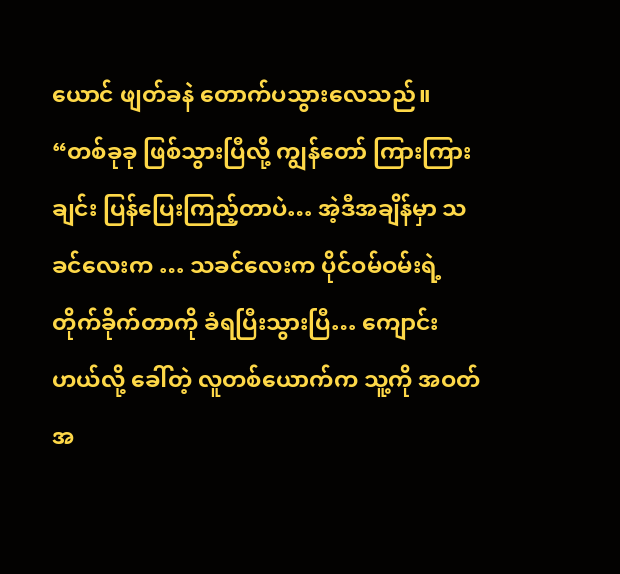ယောင် ဖျတ်ခနဲ တောက်ပသွားလေသည်။
“တစ်ခုခု ဖြစ်သွားပြီလို့ ကျွန်တော် ကြားကြားချင်း ပြန်ပြေးကြည့်တာပဲ… အဲ့ဒီအချိန်မှာ သခင်လေးက … သခင်လေးက ပိုင်ဝမ်ဝမ်းရဲ့ တိုက်ခိုက်တာကို ခံရပြီးသွားပြီ… ကျောင်းဟယ်လို့ ခေါ်တဲ့ လူတစ်ယောက်က သူ့ကို အဝတ်အ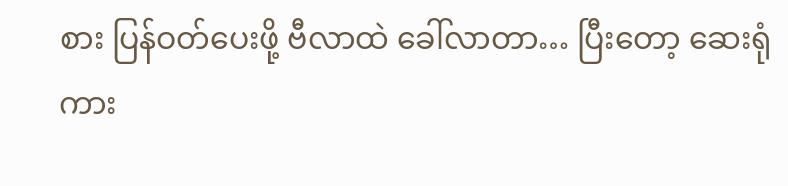စား ပြန်ဝတ်ပေးဖို့ ဗီလာထဲ ခေါ်လာတာ… ပြီးတော့ ဆေးရုံကား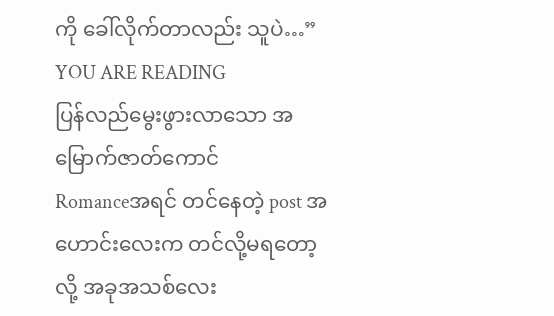ကို ခေါ်လိုက်တာလည်း သူပဲ…”
YOU ARE READING
ပြန်လည်မွေးဖွားလာသော အမြောက်ဇာတ်ကောင်
Romanceအရင် တင်နေတဲ့ post အဟောင်းလေးက တင်လို့မရတော့လို့ အခုအသစ်လေး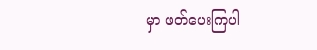မှာ ဖတ်ပေးကြပါ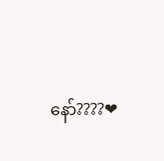နော်????❤